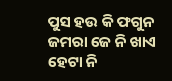ପୁସ ହଉ କି ଫଗୁନ
ଜମରା ଜେ ନି ଖାଏ
ହେଟା ନି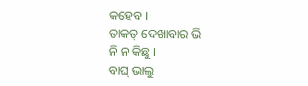କହେବ ।
ତାକତ୍ ଦେଖାବାର ଭି
ନି ନ କିଛୁ ।
ବାଘ୍ ଭାଲୁ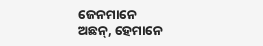ଜେନମାନେ
ଅଛନ୍, ହେମାନେ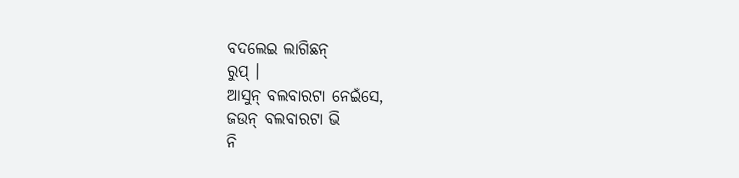ବଦଲେଇ ଲାଗିଛନ୍
ରୁପ୍ ।
ଆସୁନ୍ ବଲବାରଟା ନେଇଁସେ,
ଜଉନ୍ ବଲବାରଟା ଭି
ନି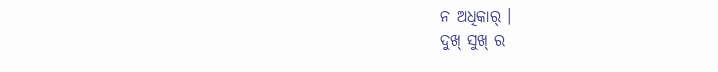ନ ଅଧିକାର୍ ।
ଦୁଖ୍ ସୁଖ୍ ର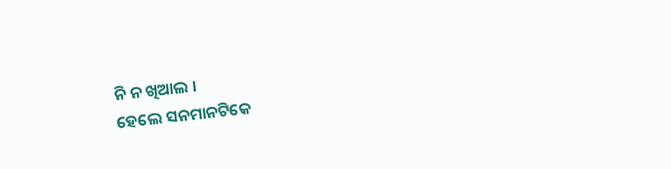ନି ନ ଖିଆଲ ।
ହେଲେ ସନମାନଟିକେ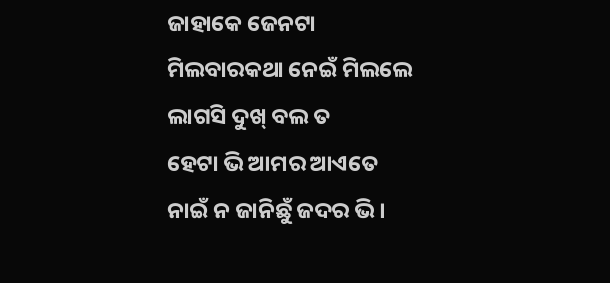ଜାହାକେ ଜେନଟା
ମିଲବାରକଥା ନେଇଁ ମିଲଲେ
ଲାଗସି ଦୁଖ୍ ବଲ ତ
ହେଟା ଭି ଆମର ଆଏତେ
ନାଇଁ ନ ଜାନିଛୁଁ ଜଦର ଭି ।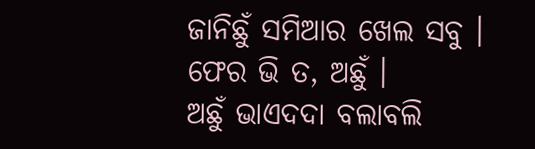ଜାନିଛୁଁ ସମିଆର ଖେଲ ସବୁ ।
ଫେର ଭି ତ, ଅଛୁଁ ।
ଅଛୁଁ ଭାଏଦଦା ବଲାବଲି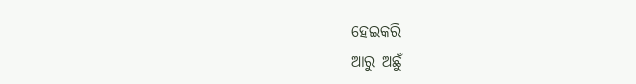ହେଇକରି
ଆରୁ ଅଛୁଁ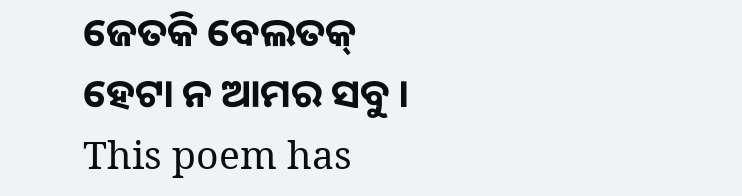ଜେତକି ବେଲତକ୍
ହେଟା ନ ଆମର ସବୁ ।
This poem has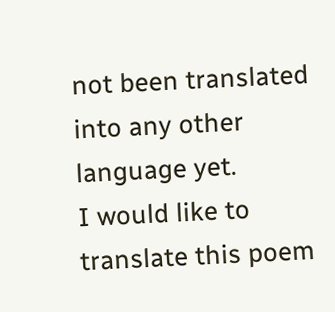not been translated into any other language yet.
I would like to translate this poem